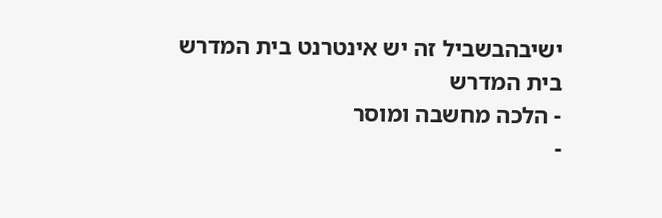ישיבהבשביל זה יש אינטרנט בית המדרש
בית המדרש
- הלכה מחשבה ומוסר
-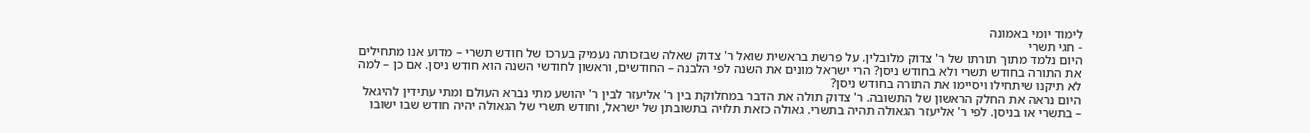לימוד יומי באמונה
- חגי תשרי
היום נלמד מתוך תורתו של ר' צדוק מלובלין. על פרשת בראשית שואל ר' צדוק שאלה שבזכותה נעמיק בערכו של חודש תשרי – מדוע אנו מתחילים את התורה בחודש תשרי ולא בחודש ניסן? הרי ישראל מונים את השנה לפי הלבנה – החודשים, וראשון לחודשי השנה הוא חודש ניסן. אם כן – למה לא תיקנו שיתחילו ויסיימו את התורה בחודש ניסן?
היום נראה את החלק הראשון של התשובה. ר' צדוק תולה את הדבר במחלוקת בין ר' אליעזר לבין ר' יהושע מתי נברא העולם ומתי עתידין להיגאל – בתשרי או בניסן. לפי ר' אליעזר הגאולה תהיה בתשרי. גאולה כזאת תלויה בתשובתן של ישראל, וחודש תשרי של הגאולה יהיה חודש שבו ישובו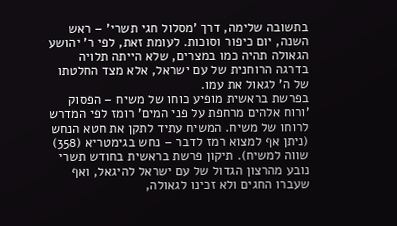בתשובה שלימה, דרך 'מסלול חגי תשרי' – ראש השנה, יום כיפור וסוכות. לעומת זאת, לפי ר' יהושע הגאולה תהיה כמו במצרים, שלא הייתה תלויה בדרגה הרוחנית של עם ישראל, אלא מצד החלטתו של ה' לגאול את עמו.
בפרשת בראשית מופיע כוחו של משיח – הפסוק 'ורוח אלהים מרחפת על פני המים' רומז לפי המדרש לרוחו של משיח. המשיח עתיד לתקן את חטא הנחש (ניתן אף למצוא רמז לדבר – נחש בגימטריא (358) שווה למשיח). תיקון פרשת בראשית בחודש תשרי נובע מהרצון הגדול של עם ישראל להיגאל, ואף שעברו החגים ולא זכינו לגאולה,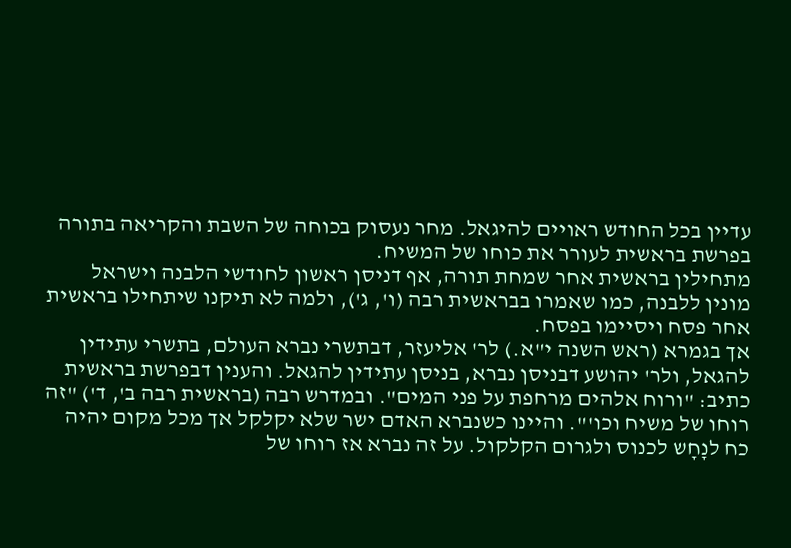עדיין בכל החודש ראויים להיגאל. מחר נעסוק בכוחה של השבת והקריאה בתורה בפרשת בראשית לעורר את כוחו של המשיח.
מתחילין בראשית אחר שמחת תורה, אף דניסן ראשון לחודשי הלבנה וישראל מונין ללבנה, כמו שאמרו בבראשית רבה (ו', ג'), ולמה לא תיקנו שיתחילו בראשית אחר פסח ויסיימו בפסח.
אך בגמרא (ראש השנה י"א.) לר' אליעזר, דבתשרי נברא העולם, בתשרי עתידין להגאל, ולר' יהושע דבניסן נברא, בניסן עתידין להגאל. והענין דבפרשת בראשית כתיב: "ורוח אלהים מרחפת על פני המים". ובמדרש רבה (בראשית רבה ב', ד') "זה רוחו של משיח וכו'". והיינו כשנברא האדם ישר שלא יקלקל אך מכל מקום יהיה כח לנָחָש לכנוס ולגרום הקלקול. על זה נברא אז רוחו של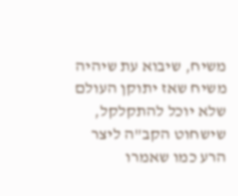משיח, שיבוא עת שיהיה משיח שאז יתוקן העולם שלא יוכל להתקלקל, שישחוט הקב"ה ליצר הרע כמו שאמרו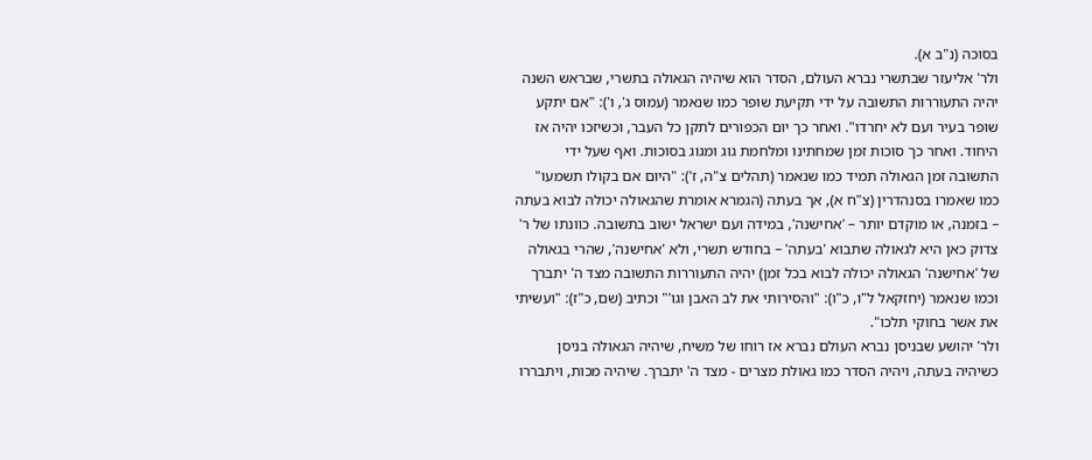בסוכה (נ"ב א).
ולר' אליעזר שבתשרי נברא העולם, הסדר הוא שיהיה הגאולה בתשרי, שבראש השנה יהיה התעוררות התשובה על ידי תקיעת שופר כמו שנאמר (עמוס ג', ו'): "אם יתקע שופר בעיר ועם לא יחרדו". ואחר כך יום הכפורים לתקן כל העבר, וכשיזכו יהיה אז היחוד. ואחר כך סוכות זמן שמחתינו ומלחמת גוג ומגוג בסוכות. ואף שעל ידי התשובה זמן הגאולה תמיד כמו שנאמר (תהלים צ"ה, ז'): "היום אם בקולו תשמעו" כמו שאמרו בסנהדרין (צ"ח א), אך בעתה (הגמרא אומרת שהגאולה יכולה לבוא בעתה – בזמנה, או מוקדם יותר – 'אחישנה', במידה ועם ישראל ישוב בתשובה. כוונתו של ר' צדוק כאן היא לגאולה שתבוא 'בעתה' – בחודש תשרי, ולא 'אחישנה', שהרי בגאולה של 'אחישנה' הגאולה יכולה לבוא בכל זמן) יהיה התעוררות התשובה מצד ה' יתברך וכמו שנאמר (יחזקאל ל"ו, כ"ו): "והסירותי את לב האבן וגו'" וכתיב (שם, כ"ז): "ועשיתי את אשר בחוקי תלכו".
ולר' יהושע שבניסן נברא העולם נברא אז רוחו של משיח, שיהיה הגאולה בניסן כשיהיה בעתה, ויהיה הסדר כמו גאולת מצרים - מצד ה' יתברך. שיהיה מכות, ויתבררו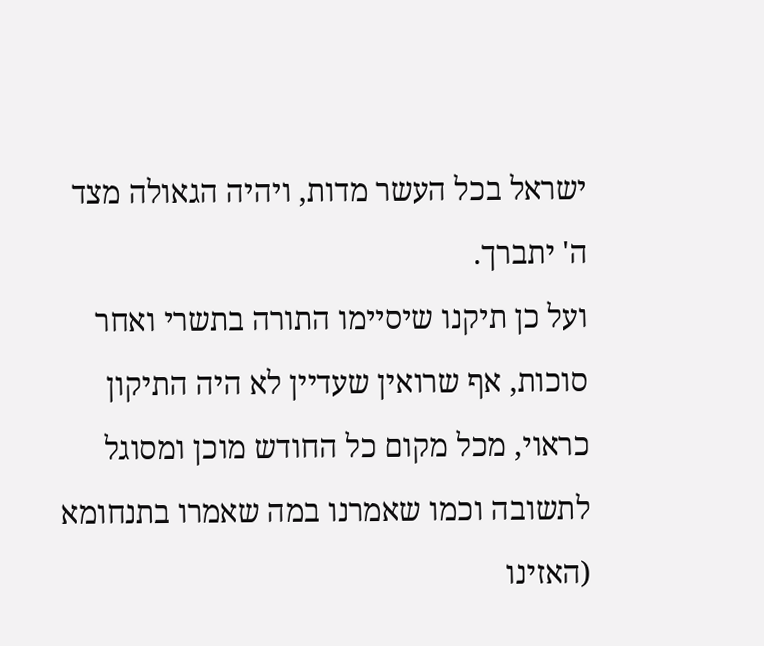ישראל בכל העשר מדות, ויהיה הגאולה מצד ה' יתברך.
ועל כן תיקנו שיסיימו התורה בתשרי ואחר סוכות, אף שרואין שעדיין לא היה התיקון כראוי, מכל מקום כל החודש מוכן ומסוגל לתשובה וכמו שאמרנו במה שאמרו בתנחומא (האזינו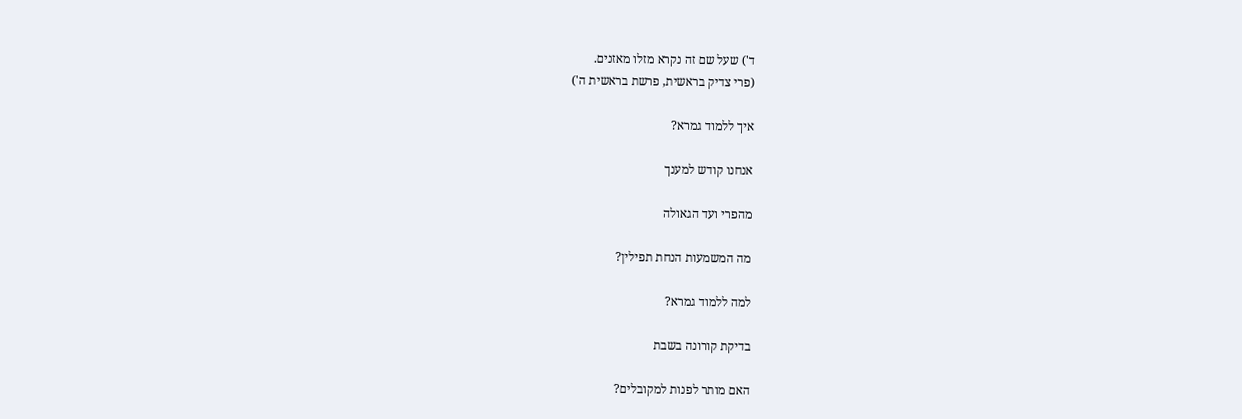ד') שעל שם זה נקרא מזלו מאזנים.
(פרי צדיק בראשית, פרשת בראשית ה')

איך ללמוד גמרא?

אנחנו קודש למענך

מהפרי ועד הגאולה

מה המשמעות הנחת תפילין?

למה ללמוד גמרא?

בדיקת קורונה בשבת

האם מותר לפנות למקובלים?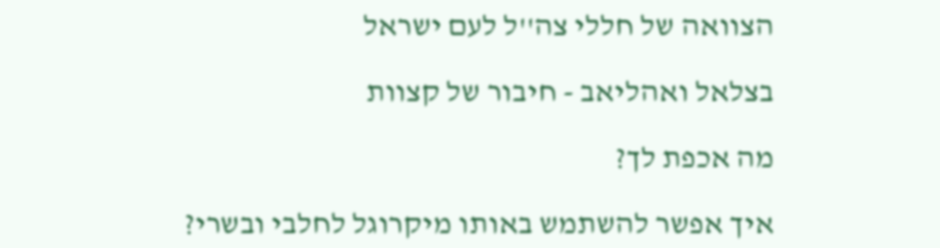הצוואה של חללי צה''ל לעם ישראל

בצלאל ואהליאב - חיבור של קצוות

מה אכפת לך?

איך אפשר להשתמש באותו מיקרוגל לחלבי ובשרי?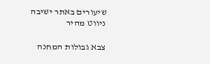שיעורים באתר ישיבה
ניווט מהיר

צבא גבולות המחנה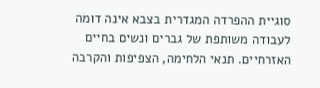סוגיית ההפרדה המגדרית בצבא אינה דומה לעבודה משותפת של גברים ונשים בחיים האזרחיים. תנאי הלחימה, הצפיפות והקרבה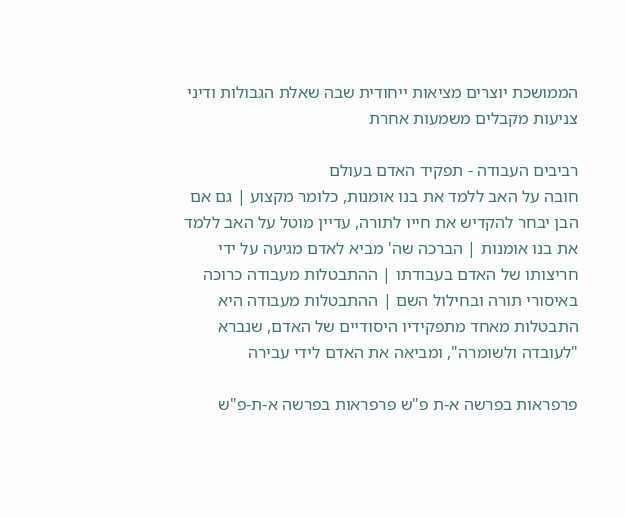הממושכת יוצרים מציאות ייחודית שבה שאלת הגבולות ודיני צניעות מקבלים משמעות אחרת

רביבים העבודה - תפקיד האדם בעולם
חובה על האב ללמד את בנו אומנות, כלומר מקצוע | גם אם הבן יבחר להקדיש את חייו לתורה, עדיין מוטל על האב ללמד את בנו אומנות | הברכה שה' מביא לאדם מגיעה על ידי חריצותו של האדם בעבודתו | ההתבטלות מעבודה כרוכה באיסורי תורה ובחילול השם | ההתבטלות מעבודה היא התבטלות מאחד מתפקידיו היסודיים של האדם, שנברא "לעובדה ולשומרה", ומביאה את האדם לידי עבירה

פרפראות בפרשה א-ת פ"ש פרפראות בפרשה א-ת-פ"ש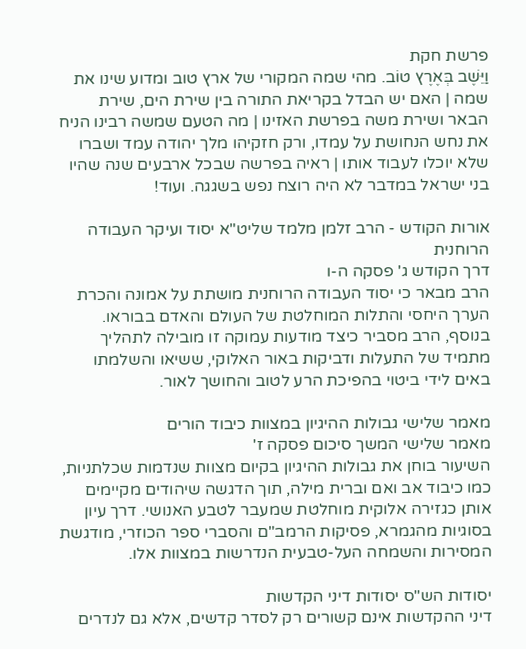פרשת חקת
וַיֵּשֶׁב בְּאֶרֶץ טוֹב. מהי שמה המקורי של ארץ טוב ומדוע שינו את שמה | האם יש הבדל בקריאת התורה בין שירת הים, שירת הבאר ושירת משה בפרשת האזינו | מה הטעם שמשה רבינו הניח את נחש הנחושת על עמדו, ורק חזקיהו מלך יהודה עמד ושברו שלא יוכלו לעבוד אותו | ראיה בפרשה שבכל ארבעים שנה שהיו בני ישראל במדבר לא היה רוצח נפש בשגגה. ועוד!

אורות הקודש - הרב זלמן מלמד שליט"א יסוד ועיקר העבודה הרוחנית
דרך הקודש ג' פסקה ה-ו
הרב מבאר כי יסוד העבודה הרוחנית מושתת על אמונה והכרת הערך היחסי והתלות המוחלטת של העולם והאדם בבוראו. בנוסף, הרב מסביר כיצד מודעות עמוקה זו מובילה לתהליך מתמיד של התעלות ודביקות באור האלוקי, ששיאו והשלמתו באים לידי ביטוי בהפיכת הרע לטוב והחושך לאור.

מאמר שלישי גבולות ההיגיון במצוות כיבוד הורים
מאמר שלישי המשך סיכום פסקה ז'
השיעור בוחן את גבולות ההיגיון בקיום מצוות שנדמות שכלתניות, כמו כיבוד אב ואם וברית מילה, תוך הדגשה שיהודים מקיימים אותן כגזירה אלוקית מוחלטת שמעבר לטבע האנושי. דרך עיון בסוגיות מהגמרא, פסיקות הרמב"ם והסברי ספר הכוזרי, מודגשת המסירות והשמחה העל-טבעית הנדרשות במצוות אלו.

יסודות הש"ס יסודות דיני הקדשות
דיני ההקדשות אינם קשורים רק לסדר קדשים, אלא גם לנדרים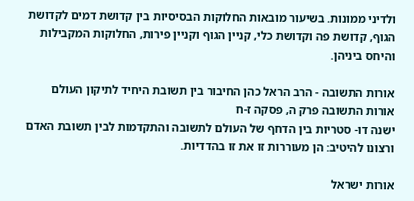ולדיני ממונות. בשיעור מובאות החלוקות הבסיסיות בין קדושת דמים לקדושת הגוף, קדושת פה וקדושת כלי, קניין הגוף וקניין פירות, החלוקות המקבילות והיחס ביניהן.

אורות התשובה - הרב הראל כהן החיבור בין תשובת היחיד לתיקון העולם
אורות התשובה פרק ה, פסקה ז-ח
ישנה דו- סטריות בין הדחף של העולם לתשובה והתקדמות לבין תשובת האדם ורצונו להיטיב: הן מעוררות זו את זו בהדדיות.

אורות ישראל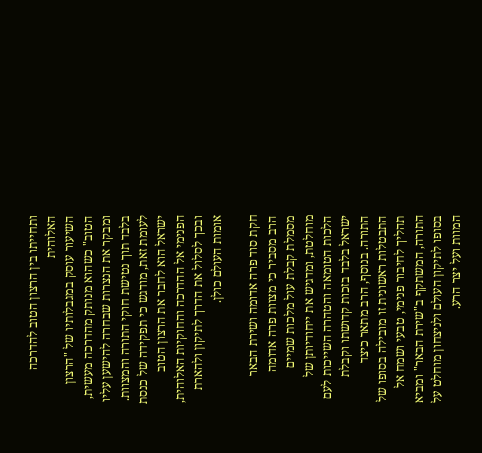ותחייתו בין הרצון הטוב להדרכה האלוהית
השיעור עוסק במגבלותיו של "הרצון הטוב" כשהוא מנותק מהדרכה מעשית, ומבקר את הנצרות שבחרה להישען עליו בלבד תוך נטישת חוקי התורה והמצוות. לעומת זאת, מודגש כי תפקידה של כנסת ישראל הוא לחבר את הרצון הטוב הפנימי אל ההדרכה והחוקיות האלוהית, ובכך לסלול את הדרך לתיקון ולהארת אומות העולם כולן.

חקת סוד פרה אדומה ושירת הבאר
הרב מסביר כי מצוות פרה אדומה מסמלת קבלת עול מלכות שמיים מוחלטת, ומדגיש את ייחודיותן של הלכות הטומאה והטהרה השייכות לעם ישראל בלבד בזכות קדושתו וקבלת התורה. בנוסף, הרב מתאר כיצד התבטלות ראשונית זו מובילה בסופו של תהליך לחיבור פנימי, טבעי ושמח אל התורה, המשתקף ב"שירת הבאר" ומביא בסופו לתיקון העולם ולניצחון מוחלט על המוות ועל יצר הרע.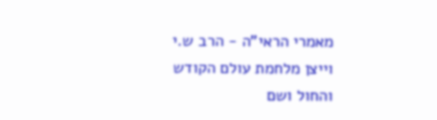מאמרי הראי"ה - הרב ש.י וייצן מלחמת עולם הקודש והחול ושם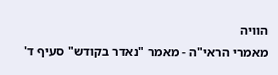הוויה
מאמרי הראי"ה - מאמר "נאדר בקודש" סעיף ד'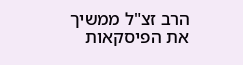הרב זצ"ל ממשיך את הפיסקאות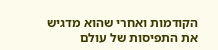הקודמות ואחרי שהוא מדגיש את התפיסות של עולם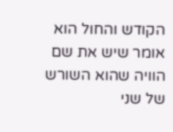הקודש והחול הוא אומר שיש את שם הוויה שהוא השורש של שני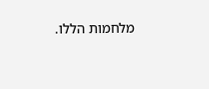מלחמות הללו.